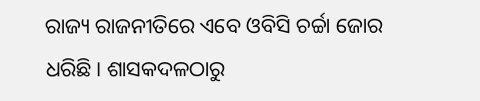ରାଜ୍ୟ ରାଜନୀତିରେ ଏବେ ଓବିସି ଚର୍ଚ୍ଚା ଜୋର ଧରିଛି। ଶାସକଦଳଠାରୁ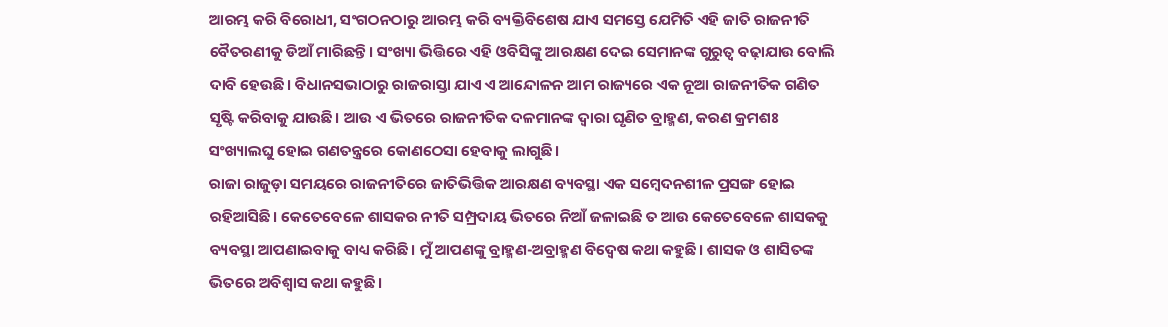ଆରମ୍ଭ କରି ବିରୋଧୀ, ସଂଗଠନଠାରୁ ଆରମ୍ଭ କରି ବ୍ୟକ୍ତିବିଶେଷ ଯାଏ ସମସ୍ତେ ଯେମିତି ଏହି ଜାତି ରାଜନୀତି ବୈତରଣୀକୁ ଡିଆଁ ମାରିଛନ୍ତି। ସଂଖ୍ୟା ଭିତ୍ତିରେ ଏହି ଓବିସିଙ୍କୁ ଆରକ୍ଷଣ ଦେଇ ସେମାନଙ୍କ ଗୁରୁତ୍ୱ ବଢ଼ାଯାଉ ବୋଲି ଦାବି ହେଉଛି। ବିଧାନସଭାଠାରୁ ରାଜରାସ୍ତା ଯାଏ ଏ ଆନ୍ଦୋଳନ ଆମ ରାଜ୍ୟରେ ଏକ ନୂଆ ରାଜନୀତିକ ଗଣିତ ସୃଷ୍ଟି କରିବାକୁ ଯାଉଛି। ଆଉ ଏ ଭିତରେ ରାଜନୀତିକ ଦଳମାନଙ୍କ ଦ୍ୱାରା ଘୃଣିତ ବ୍ରାହ୍ମଣ, କରଣ କ୍ରମଶଃ ସଂଖ୍ୟାଲଘୁ ହୋଇ ଗଣତନ୍ତ୍ରରେ କୋଣଠେସା ହେବାକୁ ଲାଗୁଛି।
ରାଜା ରାଜୁଡ଼ା ସମୟରେ ରାଜନୀତିରେ ଜାତିଭିତ୍ତିକ ଆରକ୍ଷଣ ବ୍ୟବସ୍ଥା ଏକ ସମ୍ବେଦନଶୀଳ ପ୍ରସଙ୍ଗ ହୋଇ ରହିଆସିଛି। କେତେବେଳେ ଶାସକର ନୀତି ସମ୍ପ୍ରଦାୟ ଭିତରେ ନିଆଁ ଜଳାଇଛି ତ ଆଉ କେତେବେଳେ ଶାସକକୁ ବ୍ୟବସ୍ଥା ଆପଣାଇବାକୁ ବାଧ୍ୟ କରିଛି। ମୁଁ ଆପଣଙ୍କୁ ବ୍ରାହ୍ମଣ-ଅବ୍ରାହ୍ମଣ ବିଦ୍ୱେଷ କଥା କହୁଛି। ଶାସକ ଓ ଶାସିତଙ୍କ ଭିତରେ ଅବିଶ୍ୱାସ କଥା କହୁଛି।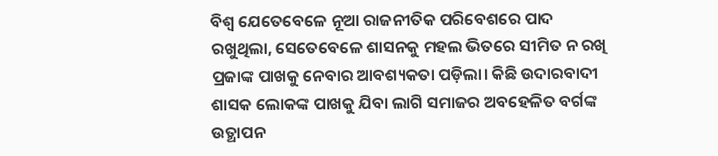ବିଶ୍ୱ ଯେତେବେଳେ ନୂଆ ରାଜନୀତିକ ପରିବେଶରେ ପାଦ ରଖୁଥିଲା, ସେତେବେଳେ ଶାସନକୁ ମହଲ ଭିତରେ ସୀମିତ ନ ରଖି ପ୍ରଜାଙ୍କ ପାଖକୁ ନେବାର ଆବଶ୍ୟକତା ପଡ଼ିଲା। କିଛି ଉଦାରବାଦୀ ଶାସକ ଲୋକଙ୍କ ପାଖକୁ ଯିବା ଲାଗି ସମାଜର ଅବହେଳିତ ବର୍ଗଙ୍କ ଉତ୍ଥାପନ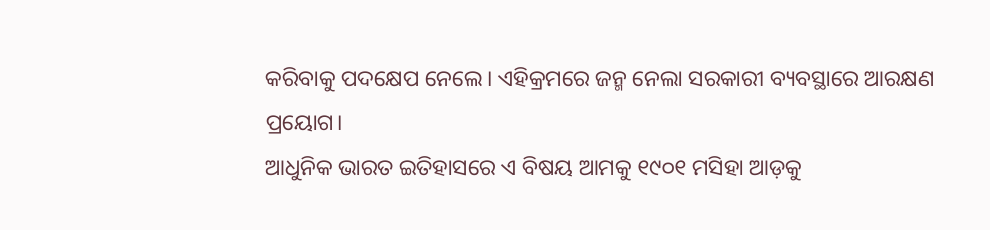କରିବାକୁ ପଦକ୍ଷେପ ନେଲେ। ଏହିକ୍ରମରେ ଜନ୍ମ ନେଲା ସରକାରୀ ବ୍ୟବସ୍ଥାରେ ଆରକ୍ଷଣ ପ୍ରୟୋଗ।
ଆଧୁନିକ ଭାରତ ଇତିହାସରେ ଏ ବିଷୟ ଆମକୁ ୧୯୦୧ ମସିହା ଆଡ଼କୁ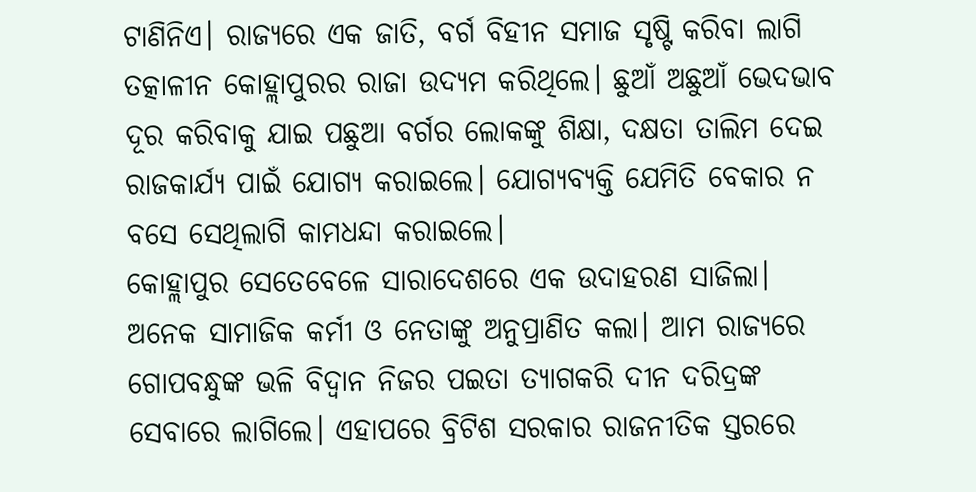ଟାଣିନିଏ। ରାଜ୍ୟରେ ଏକ ଜାତି, ବର୍ଗ ବିହୀନ ସମାଜ ସୃଷ୍ଟି କରିବା ଲାଗି ତତ୍କାଳୀନ କୋହ୍ଲାପୁରର ରାଜା ଉଦ୍ୟମ କରିଥିଲେ। ଛୁଆଁ ଅଛୁଆଁ ଭେଦଭାବ ଦୂର କରିବାକୁ ଯାଇ ପଛୁଆ ବର୍ଗର ଲୋକଙ୍କୁ ଶିକ୍ଷା, ଦକ୍ଷତା ତାଲିମ ଦେଇ ରାଜକାର୍ଯ୍ୟ ପାଇଁ ଯୋଗ୍ୟ କରାଇଲେ। ଯୋଗ୍ୟବ୍ୟକ୍ତି ଯେମିତି ବେକାର ନ ବସେ ସେଥିଲାଗି କାମଧନ୍ଦା କରାଇଲେ।
କୋହ୍ଲାପୁର ସେତେବେଳେ ସାରାଦେଶରେ ଏକ ଉଦାହରଣ ସାଜିଲା। ଅନେକ ସାମାଜିକ କର୍ମୀ ଓ ନେତାଙ୍କୁ ଅନୁପ୍ରାଣିତ କଲା। ଆମ ରାଜ୍ୟରେ ଗୋପବନ୍ଧୁଙ୍କ ଭଳି ବିଦ୍ୱାନ ନିଜର ପଇତା ତ୍ୟାଗକରି ଦୀନ ଦରିଦ୍ରଙ୍କ ସେବାରେ ଲାଗିଲେ। ଏହାପରେ ବ୍ରିଟିଶ ସରକାର ରାଜନୀତିକ ସ୍ତରରେ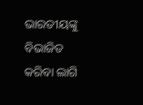ଭାରତୀୟଙ୍କୁ ବିଭାଜିତ କରିବା ଲାଗି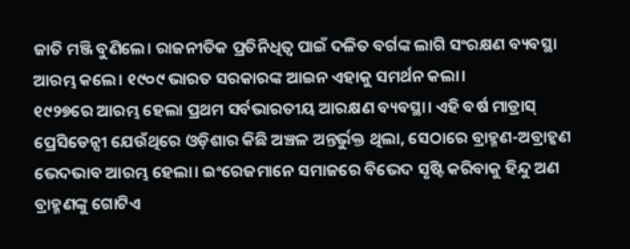ଜାତି ମଞ୍ଜି ବୁଣିଲେ। ରାଜନୀତିକ ପ୍ରତିନିଧିତ୍ୱ ପାଇଁ ଦଳିତ ବର୍ଗଙ୍କ ଲାଗି ସଂରକ୍ଷଣ ବ୍ୟବସ୍ଥା ଆରମ୍ଭ କଲେ। ୧୯୦୯ ଭାରତ ସରକାରଙ୍କ ଆଇନ ଏହାକୁ ସମର୍ଥନ କଲା।
୧୯୨୭ରେ ଆରମ୍ଭ ହେଲା ପ୍ରଥମ ସର୍ବଭାରତୀୟ ଆରକ୍ଷଣ ବ୍ୟବସ୍ଥା। ଏହି ବର୍ଷ ମାଡ୍ରାସ୍ ପ୍ରେସିଡେନ୍ସୀ ଯେଉଁଥିରେ ଓଡ଼ିଶାର କିଛି ଅଞ୍ଚଳ ଅନ୍ତର୍ଭୁକ୍ତ ଥିଲା, ସେଠାରେ ବ୍ରାହ୍ମଣ-ଅବ୍ରାହ୍କଣ ଭେଦଭାବ ଆରମ୍ଭ ହେଲା। ଇଂରେଜମାନେ ସମାଜରେ ବିଭେଦ ସୃଷ୍ଟି କରିବାକୁ ହିନ୍ଦୁ ଅଣ ବ୍ରାହ୍ମଣଙ୍କୁ ଗୋଟିଏ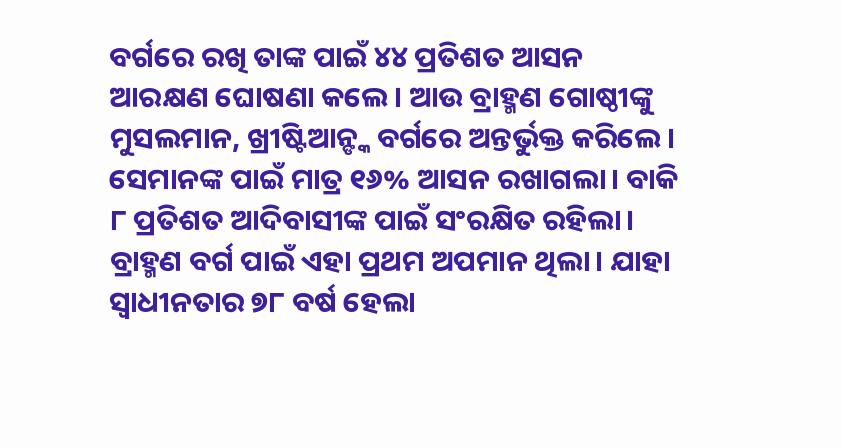ବର୍ଗରେ ରଖି ତାଙ୍କ ପାଇଁ ୪୪ ପ୍ରତିଶତ ଆସନ ଆରକ୍ଷଣ ଘୋଷଣା କଲେ। ଆଉ ବ୍ରାହ୍ମଣ ଗୋଷ୍ଠୀଙ୍କୁ ମୁସଲମାନ, ଖ୍ରୀଷ୍ଟିଆନ୍ଙ୍କ ବର୍ଗରେ ଅନ୍ତର୍ଭୁକ୍ତ କରିଲେ। ସେମାନଙ୍କ ପାଇଁ ମାତ୍ର ୧୬% ଆସନ ରଖାଗଲା। ବାକି ୮ ପ୍ରତିଶତ ଆଦିବାସୀଙ୍କ ପାଇଁ ସଂରକ୍ଷିତ ରହିଲା।
ବ୍ରାହ୍ମଣ ବର୍ଗ ପାଇଁ ଏହା ପ୍ରଥମ ଅପମାନ ଥିଲା। ଯାହା ସ୍ୱାଧୀନତାର ୭୮ ବର୍ଷ ହେଲା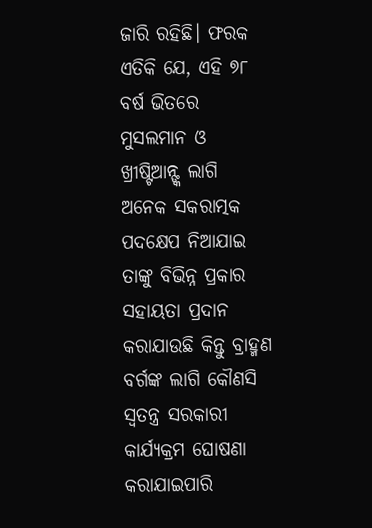ଜାରି ରହିଛି। ଫରକ ଏତିକି ଯେ, ଏହି ୭୮ ବର୍ଷ ଭିତରେ ମୁସଲମାନ ଓ ଖ୍ରୀଷ୍ଟିଆନ୍ଙ୍କ ଲାଗି ଅନେକ ସକରାତ୍ମକ ପଦକ୍ଷେପ ନିଆଯାଇ ତାଙ୍କୁ ବିଭିନ୍ନ ପ୍ରକାର ସହାୟତା ପ୍ରଦାନ କରାଯାଉଛି କିନ୍ତୁ ବ୍ରାହ୍ମଣ ବର୍ଗଙ୍କ ଲାଗି କୌଣସି ସ୍ୱତନ୍ତ୍ର ସରକାରୀ କାର୍ଯ୍ୟକ୍ରମ ଘୋଷଣା କରାଯାଇପାରି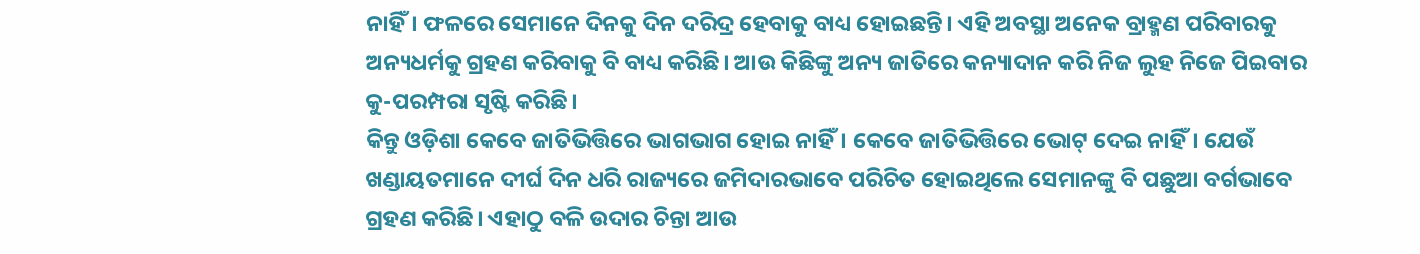ନାହିଁ। ଫଳରେ ସେମାନେ ଦିନକୁ ଦିନ ଦରିଦ୍ର ହେବାକୁ ବାଧ୍ୟ ହୋଇଛନ୍ତି। ଏହି ଅବସ୍ଥା ଅନେକ ବ୍ରାହ୍ମଣ ପରିବାରକୁ ଅନ୍ୟଧର୍ମକୁ ଗ୍ରହଣ କରିବାକୁ ବି ବାଧ୍ୟ କରିଛି। ଆଉ କିଛିଙ୍କୁ ଅନ୍ୟ ଜାତିରେ କନ୍ୟାଦାନ କରି ନିଜ ଲୁହ ନିଜେ ପିଇବାର କୁ-ପରମ୍ପରା ସୃଷ୍ଟି କରିଛି।
କିନ୍ତୁ ଓଡ଼ିଶା କେବେ ଜାତିଭିତ୍ତିରେ ଭାଗଭାଗ ହୋଇ ନାହିଁ। କେବେ ଜାତିଭିତ୍ତିରେ ଭୋଟ୍ ଦେଇ ନାହିଁ। ଯେଉଁ ଖଣ୍ଡାୟତମାନେ ଦୀର୍ଘ ଦିନ ଧରି ରାଜ୍ୟରେ ଜମିଦାରଭାବେ ପରିଚିତ ହୋଇଥିଲେ ସେମାନଙ୍କୁ ବି ପଛୁଆ ବର୍ଗଭାବେ ଗ୍ରହଣ କରିଛି। ଏହାଠୁ ବଳି ଉଦାର ଚିନ୍ତା ଆଉ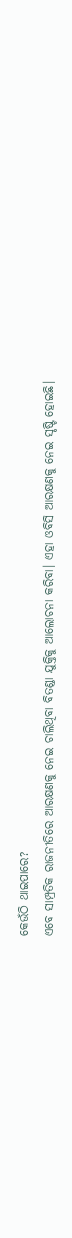କେଉଁଠି ଥାଇପାରେ?
ଏବେ ସାମ୍ପ୍ରତିକ ରାଜନୀତିରେ ଆରକ୍ଷଣକୁ ନେଇ ଚାଲିଥିବା ବିତଣ୍ଡା ଯୁକ୍ତିକୁ ଆଲୋଚନା କରିବା। ଏହା ଓବିସି ଆରକ୍ଷଣକୁ ନେଇ ସୃଷ୍ଟି ହୋଇଛି।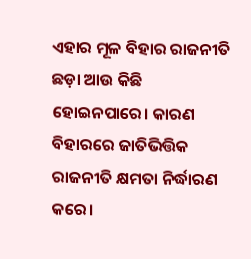ଏହାର ମୂଳ ବିହାର ରାଜନୀତି ଛଡ଼ା ଆଉ କିଛି ହୋଇନପାରେ। କାରଣ ବିହାରରେ ଜାତିଭିତ୍ତିକ ରାଜନୀତି କ୍ଷମତା ନିର୍ଦ୍ଧାରଣ କରେ।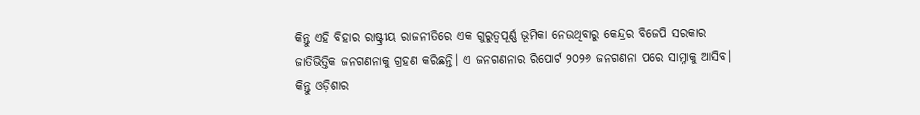କିନ୍ତୁ ଏହି ବିହାର ରାଷ୍ଟ୍ରୀୟ ରାଜନୀତିରେ ଏକ ଗୁରୁତ୍ୱପୂର୍ଣ୍ଣ ଭୂମିକା ନେଉଥିବାରୁ କେନ୍ଦ୍ରର ବିଜେପି ସରକାର ଜାତିଭିତ୍ତିକ ଜନଗଣନାକୁ ଗ୍ରହଣ କରିଛନ୍ତି। ଏ ଜନଗଣନାର ରିପୋର୍ଟ ୨୦୨୬ ଜନଗଣନା ପରେ ସାମ୍ନାକୁ ଆସିବ।
କିନ୍ତୁ ଓଡ଼ିଶାର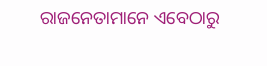ରାଜନେତାମାନେ ଏବେଠାରୁ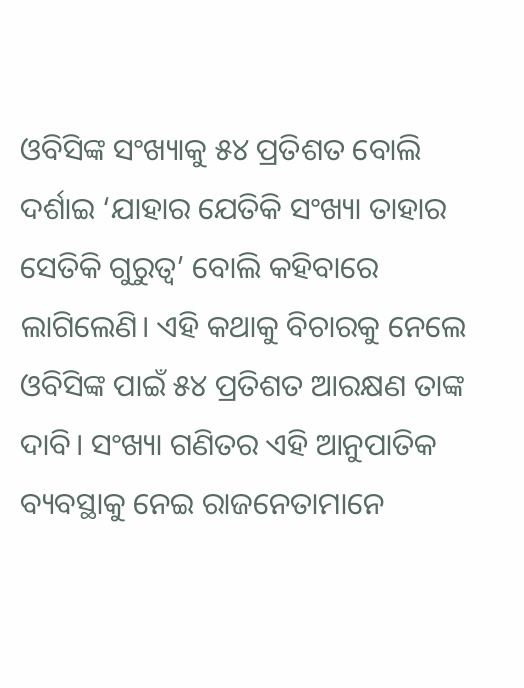ଓବିସିଙ୍କ ସଂଖ୍ୟାକୁ ୫୪ ପ୍ରତିଶତ ବୋଲି ଦର୍ଶାଇ ‘ଯାହାର ଯେତିକି ସଂଖ୍ୟା ତାହାର ସେତିକି ଗୁରୁତ୍ୱ’ ବୋଲି କହିବାରେ ଲାଗିଲେଣି। ଏହି କଥାକୁ ବିଚାରକୁ ନେଲେ ଓବିସିଙ୍କ ପାଇଁ ୫୪ ପ୍ରତିଶତ ଆରକ୍ଷଣ ତାଙ୍କ ଦାବି। ସଂଖ୍ୟା ଗଣିତର ଏହି ଆନୁପାତିକ ବ୍ୟବସ୍ଥାକୁ ନେଇ ରାଜନେତାମାନେ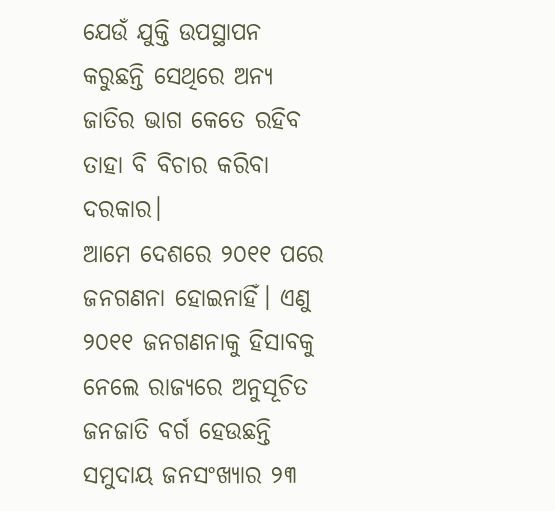ଯେଉଁ ଯୁକ୍ତି ଉପସ୍ଥାପନ କରୁଛନ୍ତି ସେଥିରେ ଅନ୍ୟ ଜାତିର ଭାଗ କେତେ ରହିବ ତାହା ବି ବିଚାର କରିବା ଦରକାର।
ଆମେ ଦେଶରେ ୨୦୧୧ ପରେ ଜନଗଣନା ହୋଇନାହିଁ। ଏଣୁ ୨୦୧୧ ଜନଗଣନାକୁ ହିସାବକୁ ନେଲେ ରାଜ୍ୟରେ ଅନୁସୂଚିତ ଜନଜାତି ବର୍ଗ ହେଉଛନ୍ତି ସମୁଦାୟ ଜନସଂଖ୍ୟାର ୨୩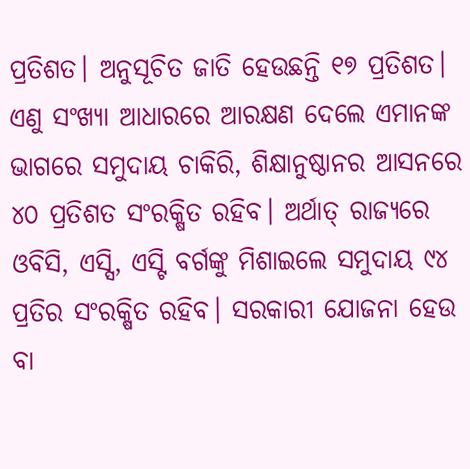ପ୍ରତିଶତ। ଅନୁସୂଚିତ ଜାତି ହେଉଛନ୍ତି ୧୭ ପ୍ରତିଶତ। ଏଣୁ ସଂଖ୍ୟା ଆଧାରରେ ଆରକ୍ଷଣ ଦେଲେ ଏମାନଙ୍କ ଭାଗରେ ସମୁଦାୟ ଚାକିରି, ଶିକ୍ଷାନୁଷ୍ଠାନର ଆସନରେ ୪୦ ପ୍ରତିଶତ ସଂରକ୍ଷିତ ରହିବ। ଅର୍ଥାତ୍ ରାଜ୍ୟରେ ଓବିସି, ଏସ୍ସି, ଏସ୍ଟି ବର୍ଗଙ୍କୁ ମିଶାଇଲେ ସମୁଦାୟ ୯୪ ପ୍ରତିର ସଂରକ୍ଷିତ ରହିବ। ସରକାରୀ ଯୋଜନା ହେଉ ବା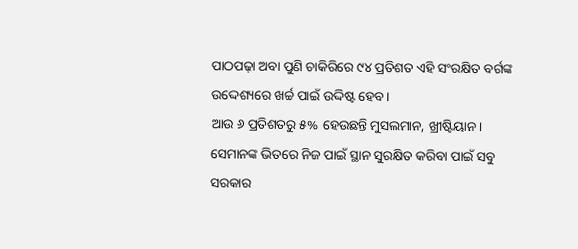ପାଠପଢ଼ା ଅବା ପୁଣି ଚାକିରିରେ ୯୪ ପ୍ରତିଶତ ଏହି ସଂରକ୍ଷିତ ବର୍ଗଙ୍କ ଉଦ୍ଦେଶ୍ୟରେ ଖର୍ଚ୍ଚ ପାଇଁ ଉଦ୍ଦିଷ୍ଟ ହେବ।
ଆଉ ୬ ପ୍ରତିଶତରୁ ୫% ହେଉଛନ୍ତି ମୁସଲମାନ, ଖ୍ରୀଷ୍ଟିୟାନ। ସେମାନଙ୍କ ଭିତରେ ନିଜ ପାଇଁ ସ୍ଥାନ ସୁରକ୍ଷିତ କରିବା ପାଇଁ ସବୁ ସରକାର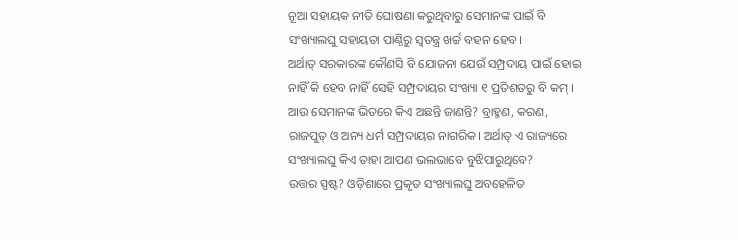ନୂଆ ସହାୟକ ନୀତି ଘୋଷଣା କରୁଥିବାରୁ ସେମାନଙ୍କ ପାଇଁ ବି ସଂଖ୍ୟାଲଘୁ ସହାୟତା ପାଣ୍ଠିରୁ ସ୍ୱତନ୍ତ୍ର ଖର୍ଚ୍ଚ ବହନ ହେବ।
ଅର୍ଥାତ୍ ସରକାରଙ୍କ କୌଣସି ବି ଯୋଜନା ଯେଉଁ ସମ୍ପ୍ରଦାୟ ପାଇଁ ହୋଇ ନାହିଁ କି ହେବ ନାହିଁ ସେହି ସମ୍ପ୍ରଦାୟର ସଂଖ୍ୟା ୧ ପ୍ରତିଶତରୁ ବି କମ୍ । ଆଉ ସେମାନଙ୍କ ଭିତରେ କିଏ ଅଛନ୍ତି ଜାଣନ୍ତି? ବ୍ରାହ୍ମଣ, କରଣ, ରାଜପୁତ୍ ଓ ଅନ୍ୟ ଧର୍ମ ସମ୍ପ୍ରଦାୟର ନାଗରିକ। ଅର୍ଥାତ୍ ଏ ରାଜ୍ୟରେ ସଂଖ୍ୟାଲଘୁ କିଏ ତାହା ଆପଣ ଭଲଭାବେ ବୁଝିପାରୁଥିବେ?
ଉତ୍ତର ସ୍ପଷ୍ଟ? ଓଡ଼ିଶାରେ ପ୍ରକୃତ ସଂଖ୍ୟାଲଘୁ ଅବହେଳିତ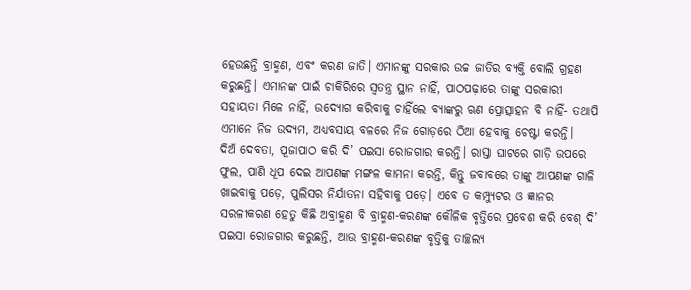ହେଉଛନ୍ତି ବ୍ରାହ୍ମଣ, ଏବଂ କରଣ ଜାତି। ଏମାନଙ୍କୁ ସରକାର ଉଚ୍ଚ ଜାତିର ବ୍ୟକ୍ତି ବୋଲି ଗ୍ରହଣ କରୁଛନ୍ତି। ଏମାନଙ୍କ ପାଇଁ ଚାକିରିରେ ସ୍ୱତନ୍ତ୍ର ସ୍ଥାନ ନାହିଁ, ପାଠପଢ଼ାରେ ତାଙ୍କୁ ସରକାରୀ ସହାୟତା ମିଳେ ନାହିଁ, ଉଦ୍ୟୋଗ କରିବାକୁ ଚାହିଁଲେ ବ୍ୟାଙ୍କରୁ ଋଣ ପ୍ରୋତ୍ସାହନ ବି ନାହିଁ- ତଥାପି ଏମାନେ ନିଜ ଉଦ୍ୟମ, ଅଧ୍ୟବସାୟ ବଳରେ ନିଜ ଗୋଡ଼ରେ ଠିଆ ହେବାକୁ ଚେଷ୍ଟା କରନ୍ତି।
ଦିଅଁ ଦେବତା, ପୂଜାପାଠ କରି ଦି’ ପଇସା ରୋଜଗାର କରନ୍ତି। ରାସ୍ତା ଘାଟରେ ଗାଡ଼ି ଉପରେ ଫୁଲ, ପାଣି ଧୂପ ଦେଇ ଆପଣଙ୍କ ମଙ୍ଗଳ କାମନା କରନ୍ତି, କିନ୍ତୁ ଜବାବରେ ତାଙ୍କୁ ଆପଣଙ୍କ ଗାଳି ଖାଇବାକୁ ପଡ଼େ, ପୁଲିସର ନିର୍ଯାତନା ସହିବାକୁ ପଡ଼େ। ଏବେ ତ କମ୍ପ୍ୟୁଟର ଓ ଜ୍ଞାନର ସରଳୀକରଣ ହେତୁ କିଛି ଅବ୍ରାହ୍ମଣ ବି ବ୍ରାହ୍ମଣ-କରଣଙ୍କ କୌଳିକ ବୃତ୍ତିରେ ପ୍ରବେଶ କରି ବେଶ୍ ଦି’ ପଇସା ରୋଜଗାର କରୁଛନ୍ତି, ଆଉ ବ୍ରାହ୍ମଣ-କରଣଙ୍କ ବୃତ୍ତିକୁ ତାଚ୍ଛଲ୍ୟ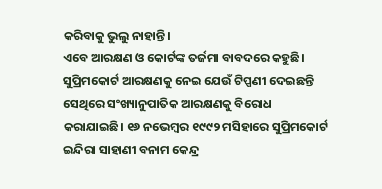କରିବାକୁ ଭୁଲୁ ନାହାନ୍ତି।
ଏବେ ଆରକ୍ଷଣ ଓ କୋର୍ଟଙ୍କ ତର୍ଜମା ବାବଦରେ କହୁଛି। ସୁପ୍ରିମକୋର୍ଟ ଆରକ୍ଷଣକୁ ନେଇ ଯେଉଁ ଟିପ୍ପଣୀ ଦେଇଛନ୍ତି ସେଥିରେ ସଂଖ୍ୟାନୁପାତିକ ଆରକ୍ଷଣକୁ ବିରୋଧ କରାଯାଇଛି। ୧୬ ନଭେମ୍ବର ୧୯୯୨ ମସିହାରେ ସୁପ୍ରିମକୋର୍ଟ ଇନ୍ଦିରା ସାହାଣୀ ବନାମ କେନ୍ଦ୍ର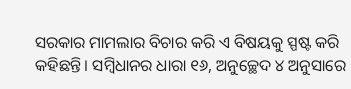ସରକାର ମାମଲାର ବିଚାର କରି ଏ ବିଷୟକୁ ସ୍ପଷ୍ଟ କରି କହିଛନ୍ତି। ସମ୍ବିଧାନର ଧାରା ୧୬, ଅନୁଚ୍ଛେଦ ୪ ଅନୁସାରେ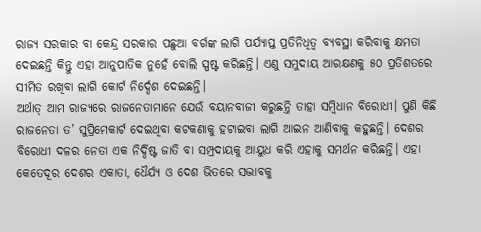ରାଜ୍ୟ ସରକାର ବା କେନ୍ଦ୍ର ସରକାର ପଛୁଆ ବର୍ଗଙ୍କ ଲାଗି ପର୍ଯ୍ୟାପ୍ତ ପ୍ରତିନିଧିତ୍ୱ ବ୍ୟବସ୍ଥା କରିବାକୁ କ୍ଷମତା ଦେଇଛନ୍ତି କିନ୍ତୁ ଏହା ଆନୁପାତିକ ନୁହେଁ ବୋଲି ସ୍ପଷ୍ଟ କରିଛନ୍ତି। ଏଣୁ ସମୁଦାୟ ଆରକ୍ଷଣକୁ ୫୦ ପ୍ରତିଶତରେ ସୀମିତ ରଖିବା ଲାଗି କୋର୍ଟ ନିର୍ଦ୍ଦେଶ ଦେଇଛନ୍ତି।
ଅର୍ଥାତ୍ ଆମ ରାଜ୍ୟରେ ରାଜନେତାମାନେ ଯେଉଁ ବୟାନବାଜୀ କରୁଛନ୍ତି ତାହା ସମ୍ବିଧାନ ବିରୋଧୀ। ପୁଣି କିଛି ରାଜନେତା ତ’ ସୁପ୍ରିମେକାର୍ଟ ଦେଇଥିବା କଟକଣାକୁ ହଟାଇବା ଲାଗି ଆଇନ ଆଣିବାକୁ କହୁଛନ୍ତି। ଦେଶର ବିରୋଧୀ ଦଳର ନେତା ଏକ ନିର୍ଦ୍ଦିଷ୍ଟ ଜାତି ବା ସମ୍ପ୍ରଦାୟକୁ ଆୟୁଧ କରି ଏହାକୁ ସମର୍ଥନ କରିଛନ୍ତି। ଏହା କେତେଦୂର ଦେଶର ଏକାତା, ଧୈର୍ଯ୍ୟ ଓ ଦେଶ ଭିତରେ ସଦ୍ଭାବକୁ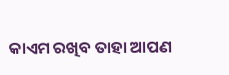କାଏମ ରଖିବ ତାହା ଆପଣ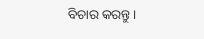ବିଚାର କରନ୍ତୁ।